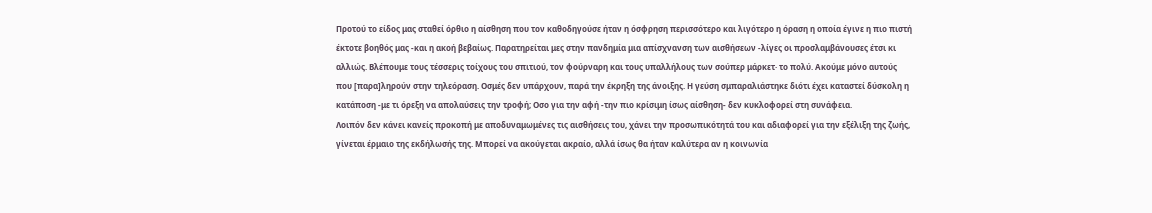Προτού το είδος μας σταθεί όρθιο η αίσθηση που τον καθοδηγούσε ήταν η όσφρηση περισσότερο και λιγότερο η όραση η οποία έγινε η πιο πιστή έκτοτε βοηθός μας -και η ακοή βεβαίως. Παρατηρείται μες στην πανδημία μια απίσχνανση των αισθήσεων -λίγες οι προσλαμβάνουσες έτσι κι αλλιώς. Βλέπουμε τους τέσσερις τοίχους του σπιτιού, τον φούρναρη και τους υπαλλήλους των σούπερ μάρκετ· το πολύ. Ακούμε μόνο αυτούς που [παρα]ληρούν στην τηλεόραση. Οσμές δεν υπάρχουν, παρά την έκρηξη της άνοιξης. Η γεύση σμπαραλιάστηκε διότι έχει καταστεί δύσκολη η κατάποση -με τι όρεξη να απολαύσεις την τροφή; Οσο για την αφή -την πιο κρίσιμη ίσως αίσθηση- δεν κυκλοφορεί στη συνάφεια.
Λοιπόν δεν κάνει κανείς προκοπή με αποδυναμωμένες τις αισθήσεις του, χάνει την προσωπικότητά του και αδιαφορεί για την εξέλιξη της ζωής, γίνεται έρμαιο της εκδήλωσής της. Μπορεί να ακούγεται ακραίο, αλλά ίσως θα ήταν καλύτερα αν η κοινωνία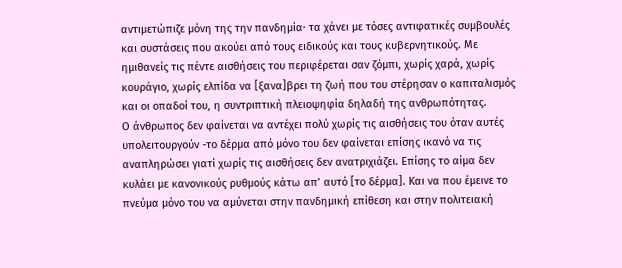αντιμετώπιζε μόνη της την πανδημία· τα χάνει με τόσες αντιφατικές συμβουλές και συστάσεις που ακούει από τους ειδικούς και τους κυβερνητικούς. Με ημιθανείς τις πέντε αισθήσεις του περιφέρεται σαν ζόμπι, χωρίς χαρά, χωρίς κουράγιο, χωρίς ελπίδα να [ξανα]βρει τη ζωή που του στέρησαν ο καπιταλισμός και οι οπαδοί του, η συντριπτική πλειοψηφία δηλαδή της ανθρωπότητας.
Ο άνθρωπος δεν φαίνεται να αντέχει πολύ χωρίς τις αισθήσεις του όταν αυτές υπολειτουργούν -το δέρμα από μόνο του δεν φαίνεται επίσης ικανό να τις αναπληρώσει γιατί χωρίς τις αισθήσεις δεν ανατριχιάζει. Επίσης το αίμα δεν κυλάει με κανονικούς ρυθμούς κάτω απ’ αυτό [το δέρμα]. Και να που έμεινε το πνεύμα μόνο του να αμύνεται στην πανδημική επίθεση και στην πολιτειακή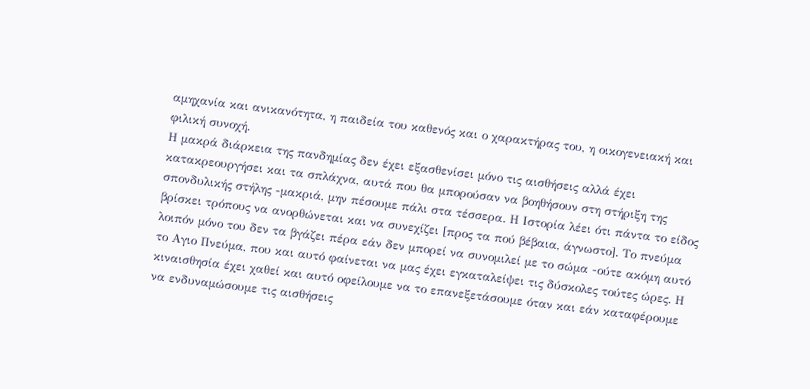αμηχανία και ανικανότητα, η παιδεία του καθενός και ο χαρακτήρας του, η οικογενειακή και φιλική συνοχή.
Η μακρά διάρκεια της πανδημίας δεν έχει εξασθενίσει μόνο τις αισθήσεις αλλά έχει κατακρεουργήσει και τα σπλάχνα, αυτά που θα μπορούσαν να βοηθήσουν στη στήριξη της σπονδυλικής στήλης -μακριά, μην πέσουμε πάλι στα τέσσερα. Η Ιστορία λέει ότι πάντα το είδος βρίσκει τρόπους να ανορθώνεται και να συνεχίζει [προς τα πού βέβαια, άγνωστο]. Το πνεύμα λοιπόν μόνο του δεν τα βγάζει πέρα εάν δεν μπορεί να συνομιλεί με το σώμα -ούτε ακόμη αυτό το Αγιο Πνεύμα, που και αυτό φαίνεται να μας έχει εγκαταλείψει τις δύσκολες τούτες ώρες. Η κιναισθησία έχει χαθεί και αυτό οφείλουμε να το επανεξετάσουμε όταν και εάν καταφέρουμε να ενδυναμώσουμε τις αισθήσεις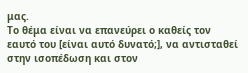μας.
Το θέμα είναι να επανεύρει ο καθείς τον εαυτό του [είναι αυτό δυνατό;], να αντισταθεί στην ισοπέδωση και στον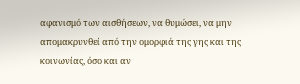αφανισμό των αισθήσεων, να θυμώσει, να μην απομακρυνθεί από την ομορφιά της γης και της κοινωνίας, όσο και αν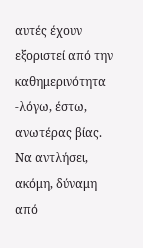αυτές έχουν εξοριστεί από την καθημερινότητα -λόγω, έστω, ανωτέρας βίας. Να αντλήσει, ακόμη, δύναμη από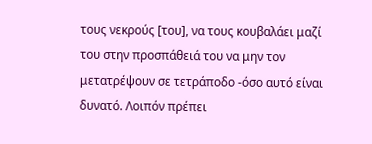τους νεκρούς [του], να τους κουβαλάει μαζί του στην προσπάθειά του να μην τον μετατρέψουν σε τετράποδο -όσο αυτό είναι δυνατό. Λοιπόν πρέπει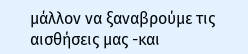μάλλον να ξαναβρούμε τις αισθήσεις μας -και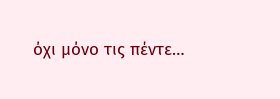όχι μόνο τις πέντε…